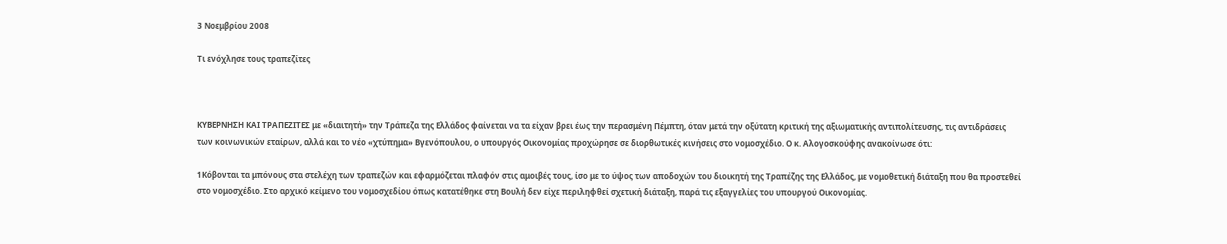3 Νοεμβρίου 2008

Τι ενόχλησε τους τραπεζίτες



ΚΥΒΕΡΝΗΣΗ ΚΑΙ ΤΡΑΠΕΖΙΤΕΣ με «διαιτητή» την Τράπεζα της Ελλάδος φαίνεται να τα είχαν βρει έως την περασμένη Πέμπτη, όταν μετά την οξύτατη κριτική της αξιωματικής αντιπολίτευσης, τις αντιδράσεις των κοινωνικών εταίρων, αλλά και το νέο «χτύπημα» Βγενόπουλου, ο υπουργός Οικονομίας προχώρησε σε διορθωτικές κινήσεις στο νομοσχέδιο. Ο κ. Αλογοσκούφης ανακοίνωσε ότι:

1Κόβονται τα μπόνους στα στελέχη των τραπεζών και εφαρμόζεται πλαφόν στις αμοιβές τους, ίσο με το ύψος των αποδοχών του διοικητή της Τραπέζης της Ελλάδος, με νομοθετική διάταξη που θα προστεθεί στο νομοσχέδιο. Στο αρχικό κείμενο του νομοσχεδίου όπως κατατέθηκε στη Βουλή δεν είχε περιληφθεί σχετική διάταξη, παρά τις εξαγγελίες του υπουργού Οικονομίας.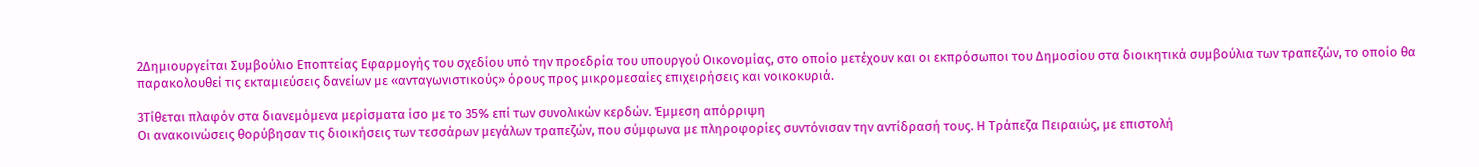2Δημιουργείται Συμβούλιο Εποπτείας Εφαρμογής του σχεδίου υπό την προεδρία του υπουργού Οικονομίας, στο οποίο μετέχουν και οι εκπρόσωποι του Δημοσίου στα διοικητικά συμβούλια των τραπεζών, το οποίο θα παρακολουθεί τις εκταμιεύσεις δανείων με «ανταγωνιστικούς» όρους προς μικρομεσαίες επιχειρήσεις και νοικοκυριά.

3Τίθεται πλαφόν στα διανεμόμενα μερίσματα ίσο με το 35% επί των συνολικών κερδών. Έμμεση απόρριψη
Οι ανακοινώσεις θορύβησαν τις διοικήσεις των τεσσάρων μεγάλων τραπεζών, που σύμφωνα με πληροφορίες συντόνισαν την αντίδρασή τους. Η Τράπεζα Πειραιώς, με επιστολή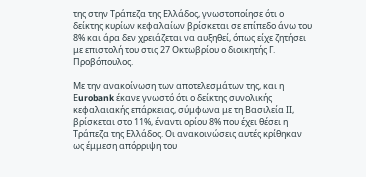της στην Τράπεζα της Ελλάδος, γνωστοποίησε ότι ο δείκτης κυρίων κεφαλαίων βρίσκεται σε επίπεδο άνω του 8% και άρα δεν χρειάζεται να αυξηθεί, όπως είχε ζητήσει με επιστολή του στις 27 Οκτωβρίου ο διοικητής Γ. Προβόπουλος.

Με την ανακοίνωση των αποτελεσμάτων της, και η Εurobank έκανε γνωστό ότι ο δείκτης συνολικής κεφαλαιακής επάρκειας, σύμφωνα με τη Βασιλεία ΙΙ, βρίσκεται στο 11%, έναντι ορίου 8% που έχει θέσει η Τράπεζα της Ελλάδος. Οι ανακοινώσεις αυτές κρίθηκαν ως έμμεση απόρριψη του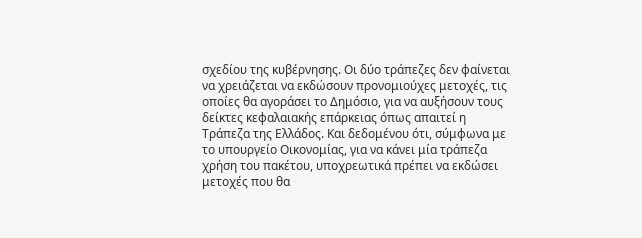σχεδίου της κυβέρνησης. Οι δύο τράπεζες δεν φαίνεται να χρειάζεται να εκδώσουν προνομιούχες μετοχές, τις οποίες θα αγοράσει το Δημόσιο, για να αυξήσουν τους δείκτες κεφαλαιακής επάρκειας όπως απαιτεί η Τράπεζα της Ελλάδος. Και δεδομένου ότι, σύμφωνα με το υπουργείο Οικονομίας, για να κάνει μία τράπεζα χρήση του πακέτου, υποχρεωτικά πρέπει να εκδώσει μετοχές που θα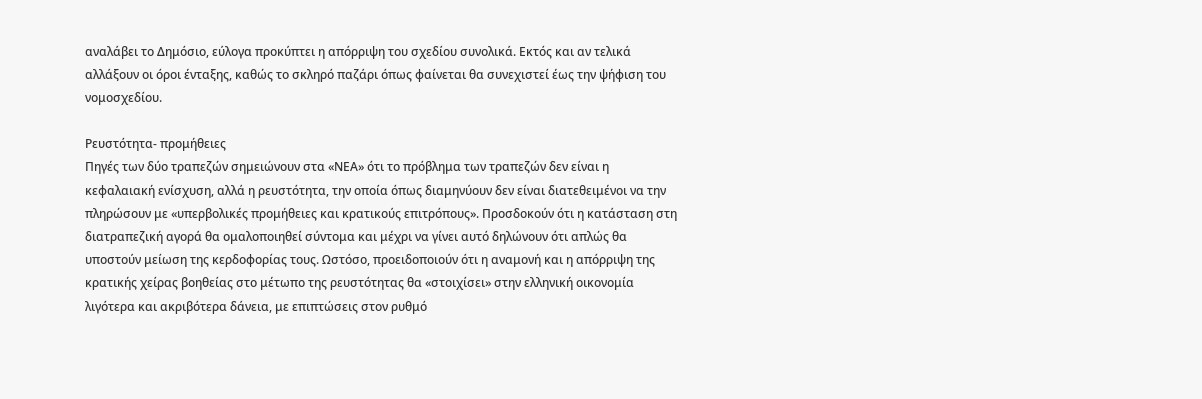αναλάβει το Δημόσιο, εύλογα προκύπτει η απόρριψη του σχεδίου συνολικά. Εκτός και αν τελικά αλλάξουν οι όροι ένταξης, καθώς το σκληρό παζάρι όπως φαίνεται θα συνεχιστεί έως την ψήφιση του νομοσχεδίου.

Ρευστότητα- προμήθειες
Πηγές των δύο τραπεζών σημειώνουν στα «ΝΕΑ» ότι το πρόβλημα των τραπεζών δεν είναι η κεφαλαιακή ενίσχυση, αλλά η ρευστότητα, την οποία όπως διαμηνύουν δεν είναι διατεθειμένοι να την πληρώσουν με «υπερβολικές προμήθειες και κρατικούς επιτρόπους». Προσδοκούν ότι η κατάσταση στη διατραπεζική αγορά θα ομαλοποιηθεί σύντομα και μέχρι να γίνει αυτό δηλώνουν ότι απλώς θα υποστούν μείωση της κερδοφορίας τους. Ωστόσο, προειδοποιούν ότι η αναμονή και η απόρριψη της κρατικής χείρας βοηθείας στο μέτωπο της ρευστότητας θα «στοιχίσει» στην ελληνική οικονομία λιγότερα και ακριβότερα δάνεια, με επιπτώσεις στον ρυθμό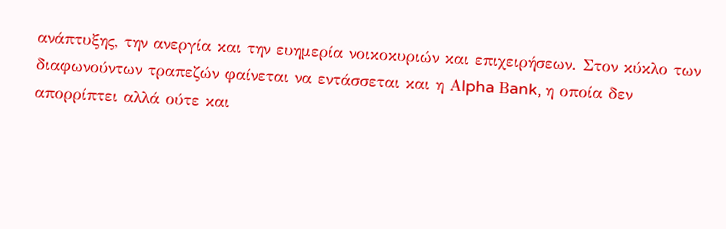ανάπτυξης, την ανεργία και την ευημερία νοικοκυριών και επιχειρήσεων. Στον κύκλο των διαφωνούντων τραπεζών φαίνεται να εντάσσεται και η Αlpha Βank, η οποία δεν απορρίπτει αλλά ούτε και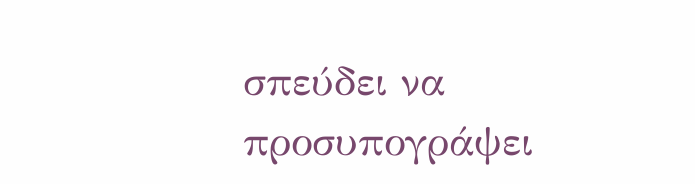σπεύδει να προσυπογράψει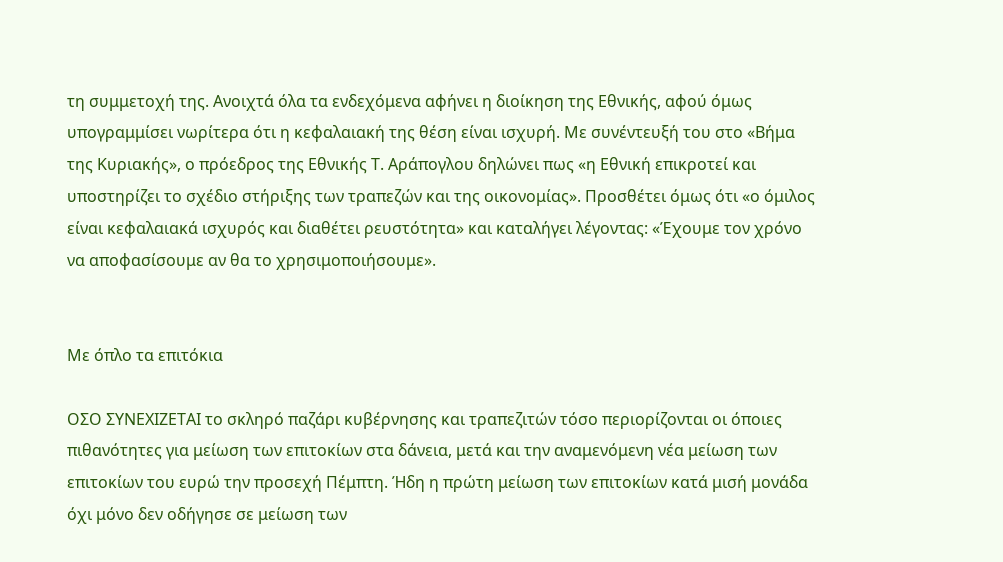τη συμμετοχή της. Ανοιχτά όλα τα ενδεχόμενα αφήνει η διοίκηση της Εθνικής, αφού όμως υπογραμμίσει νωρίτερα ότι η κεφαλαιακή της θέση είναι ισχυρή. Με συνέντευξή του στο «Βήμα της Κυριακής», ο πρόεδρος της Εθνικής Τ. Αράπογλου δηλώνει πως «η Εθνική επικροτεί και υποστηρίζει το σχέδιο στήριξης των τραπεζών και της οικονομίας». Προσθέτει όμως ότι «ο όμιλος είναι κεφαλαιακά ισχυρός και διαθέτει ρευστότητα» και καταλήγει λέγοντας: «Έχουμε τον χρόνο να αποφασίσουμε αν θα το χρησιμοποιήσουμε».


Με όπλο τα επιτόκια

ΟΣΟ ΣΥΝΕΧΙΖΕΤΑΙ το σκληρό παζάρι κυβέρνησης και τραπεζιτών τόσο περιορίζονται οι όποιες πιθανότητες για μείωση των επιτοκίων στα δάνεια, μετά και την αναμενόμενη νέα μείωση των επιτοκίων του ευρώ την προσεχή Πέμπτη. Ήδη η πρώτη μείωση των επιτοκίων κατά μισή μονάδα όχι μόνο δεν οδήγησε σε μείωση των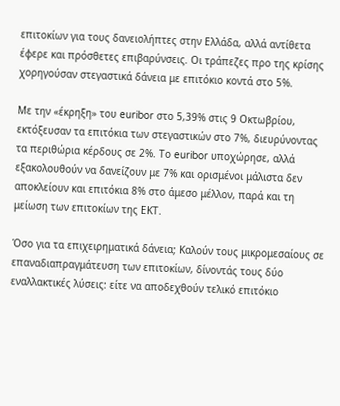επιτοκίων για τους δανειολήπτες στην Ελλάδα, αλλά αντίθετα έφερε και πρόσθετες επιβαρύνσεις. Οι τράπεζες προ της κρίσης χορηγούσαν στεγαστικά δάνεια με επιτόκιο κοντά στο 5%.

Με την «έκρηξη» του euribor στο 5,39% στις 9 Οκτωβρίου, εκτόξευσαν τα επιτόκια των στεγαστικών στο 7%, διευρύνοντας τα περιθώρια κέρδους σε 2%. Το euribor υποχώρησε, αλλά εξακολουθούν να δανείζουν με 7% και ορισμένοι μάλιστα δεν αποκλείουν και επιτόκια 8% στο άμεσο μέλλον, παρά και τη μείωση των επιτοκίων της ΕΚΤ.

Όσο για τα επιχειρηματικά δάνεια; Καλούν τους μικρομεσαίους σε επαναδιαπραγμάτευση των επιτοκίων, δίνοντάς τους δύο εναλλακτικές λύσεις: είτε να αποδεχθούν τελικό επιτόκιο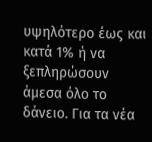υψηλότερο έως και κατά 1% ή να ξεπληρώσουν άμεσα όλο το δάνειο. Για τα νέα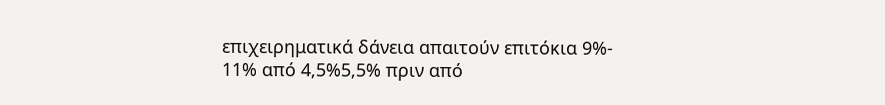επιχειρηματικά δάνεια απαιτούν επιτόκια 9%- 11% από 4,5%5,5% πριν από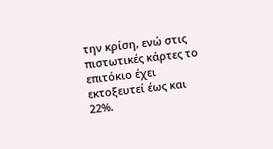την κρίση, ενώ στις πιστωτικές κάρτες το επιτόκιο έχει εκτοξευτεί έως και 22%.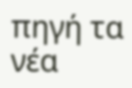πηγή τα νέα